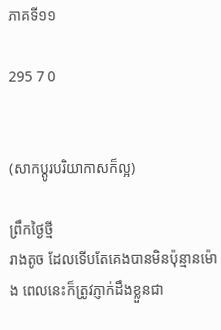ភាគទី១១

295 7 0


(សាកប្ដូរបរិយាកាសក៏ល្អ)

ព្រឹកថ្ងៃថ្មី
រាងតូច ដែលទើបតែគេងបានមិនប៉ុន្មានម៉ោង ពេលនេះក៏ត្រូវភ្ញាក់ដឹងខ្លួនជា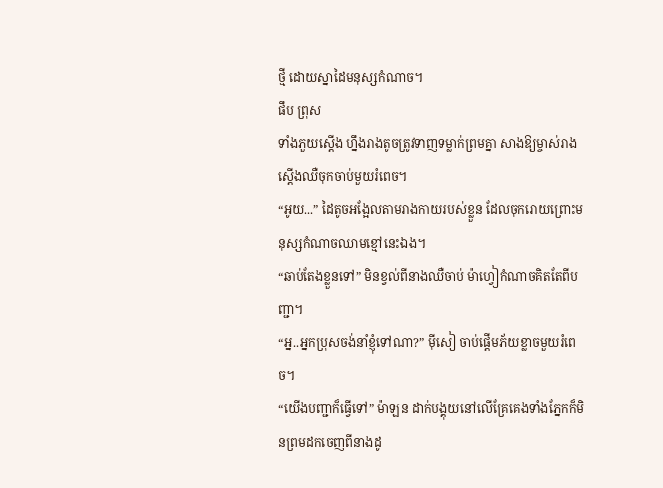ថ្មី ដោយស្នាដៃមនុស្សកំណាច។
ផឹប ព្រុស
ទាំងភួយស្ដើង ហ្នឹងរាងតូចត្រូវទាញទម្លាក់ព្រមគ្នា សាងឱ្យម្ចាស់រាងស្ដើងឈឺចុកចាប់មួយរំពេច។
“អូយ...” ដៃតូចអង្អែលតាមរាងកាយរបស់ខ្លួន ដែលចុករោយព្រោះមនុស្សកំណាចឈាមខ្មៅនេះឯង។
“ឆាប់តែងខ្លួនទៅ” មិនខ្វល់ពីនាងឈឺចាប់ ម៉ាហ្វៀកំណាចគិតតែពីបញ្ជា។
“អ្ន..អ្នកប្រុសចង់នាំខ្ញុំទៅណា?” ម៉ីសៀ ចាប់ផ្ដើមភ័យខ្លាចមួយរំពេច។
“យើងបញ្ជាក៏ធ្វើទៅ” ម៉ាឡន ដាក់បង្គុយនៅលើគ្រែគេងទាំងភ្នែកក៏មិនព្រមដកចេញពីនាងដូ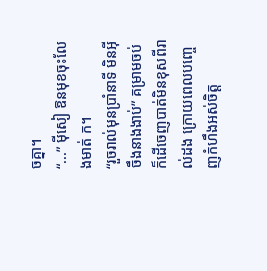ចគ្នា។
“...” ម៉ីសៀ ឱនមុខចុះលែងមាត់ ក។
“រួចរាល់មុនប្រាំនាទី មិនអ៊ីចឹងនាងងាប់” គម្រាមចប់ ក៏ដើចេញបាត់មិនខុសពីរាល់ដង ក្រោយពេលបញ្ចេញកំហឹងអស់ចិត្ត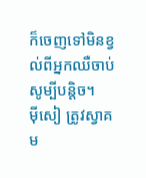ក៏ចេញទៅមិនខ្វល់ពីអ្នកឈឺចាប់សូម្បីបន្តិច។
ម៉ីសៀ ត្រូវស្វាគម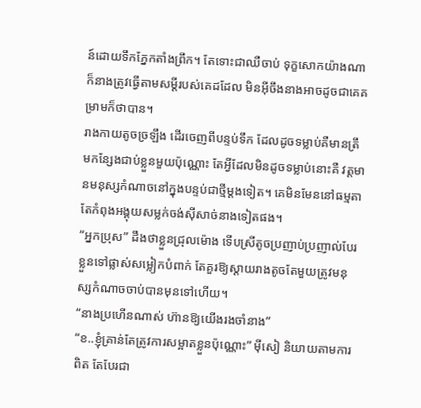ន៍ដោយទឹកភ្នែកតាំងព្រឹក។ តែទោះជាឈឺចាប់ ទុក្ខសោកយ៉ាងណា ក៏នាងត្រូវធ្វើតាមសម្ដីរបស់គេដដែល មិនអ៊ីចឹងនាងអាចដូចជាគេគម្រាមក៏ថាបាន។
រាងកាយតូចច្រឡឹង ដើរចេញពីបន្ទប់ទឹក ដែលដូចទម្លាប់គឺមានត្រឹមកន្សែងជាប់ខ្លួនមួយប៉ុណ្ណោះ តែអ្វីដែលមិនដូចទម្លាប់នោះគឺ វត្តមានមនុស្សកំណាចនៅក្នុងបន្ទប់ជាថ្មីម្ដងទៀត។ គេមិនមែននៅធម្មតា តែកំពុងអង្គុយសម្លក់ចង់ស៊ីសាច់នាងទៀតផង។
“អ្នកប្រុស” ដឹងថាខ្លួនជ្រុលម៉ោង ទើបស្រីតូចប្រញាប់ប្រញាល់បែរខ្លួនទៅផ្លាស់សម្លៀកបំពាក់ តែគួរឱ្យស្ដាយរាងតូចតែមួយត្រូវមនុស្សកំណាចចាប់បានមុនទៅហើយ។
“នាងប្រហើនណាស់ ហ៊ានឱ្យយើងរងចាំនាង”
“ខ..ខ្ញុំគ្រាន់តែត្រូវការសម្អាតខ្លួនប៉ុណ្ណោះ” ម៉ីសៀ និយាយតាមការពិត តែបែរជា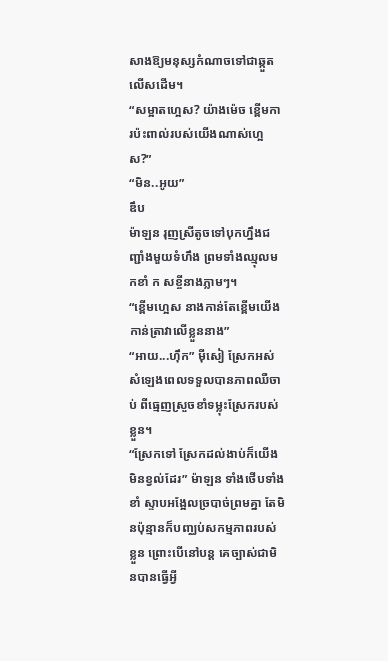សាងឱ្យមនុស្សកំណាចទៅជាឆ្កួតលើសដើម។
“សម្អាតហ្អេស? យ៉ាងម៉េច ខ្ពើមការប៉ះពាល់របស់យើងណាស់ហ្អេស?”
“មិន..អូយ”
ឌឹប
ម៉ាឡន រុញស្រីតូចទៅបុកហ្នឹងជញ្ជាំងមួយទំហឹង ព្រមទាំងឈ្មុលមកខាំ ក សខ្ចីនាងភ្លាមៗ។
“ខ្ពើមហ្អេស នាងកាន់តែខ្ពើមយើងកាន់ត្រាវាលើខ្លួននាង”
“អាយ...ហ៊ឹក” ម៉ីសៀ ស្រែកអស់សំឡេងពេលទទួលបានភាពឈឺចាប់ ពីធ្មេញស្រួចខាំទម្លុះស្រែករបស់ខ្លួន។
“ស្រែកទៅ ស្រែកដល់ងាប់ក៏យើងមិនខ្វល់ដែរ” ម៉ាឡន ទាំងថើបទាំងខាំ ស្ទាបអង្អែលច្របាច់ព្រមគ្នា តែមិនប៉ុន្មានក៏បញ្ឈប់សកម្មភាពរបស់ខ្លួន ព្រោះបើនៅបន្ត គេច្បាស់ជាមិនបានធ្វើអ្វី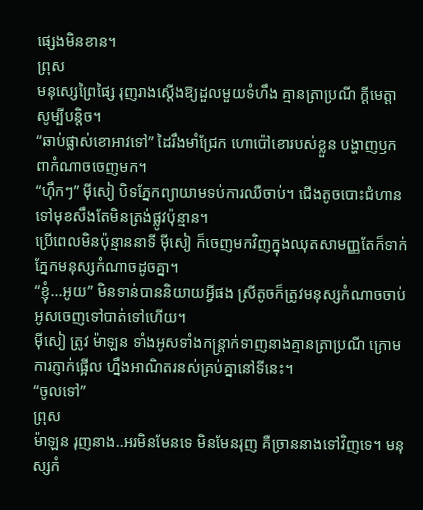ផ្សេងមិនខាន។
ព្រុស
មនុស្សេព្រៃផ្សៃ រុញរាងស្ដើងឱ្យដួលមួយទំហឹង គ្មានត្រាប្រណី ក្ដីមេត្តាសូម្បីបន្តិច។
“ឆាប់ផ្លាស់ខោអាវទៅ” ដៃរឹងមាំជ្រែក ហោប៉ៅខោរបស់ខ្លួន បង្ហាញឫកពាកំណាចចេញមក។
“ហ៊ឹកៗ” ម៉ីសៀ បិទភ្នែកព្យាយាមទប់ការឈឺចាប់។ ជើងតូចបោះជំហានទៅមុខសឹងតែមិនត្រង់ផ្លូវប៉ុន្មាន។
ប្រើពេលមិនប៉ុន្មាននាទី ម៉ីសៀ ក៏ចេញមកវិញក្នុងឈុតសាមញ្ញតែក៏ទាក់ភ្នែកមនុស្សកំណាចដូចគ្នា។
“ខ្ញុំ...អូយ” មិនទាន់បាននិយាយអ្វីផង ស្រីតូចក៏ត្រូវមនុស្សកំណាចចាប់អូសចេញទៅបាត់ទៅហើយ។
ម៉ីសៀ ត្រូវ ម៉ាឡន ទាំងអូសទាំងកន្ត្រាក់ទាញនាងគ្មានត្រាប្រណី ក្រោមការភ្ញាក់ផ្អើល ហ្នឹងអាណិតរនស់គ្រប់គ្នានៅទីនេះ។
“ចូលទៅ”
ព្រុស
ម៉ាឡន រុញនាង..អរមិនមែនទេ មិនមែនរុញ គឺច្រាននាងទៅវិញទេ។ មនុស្សកំ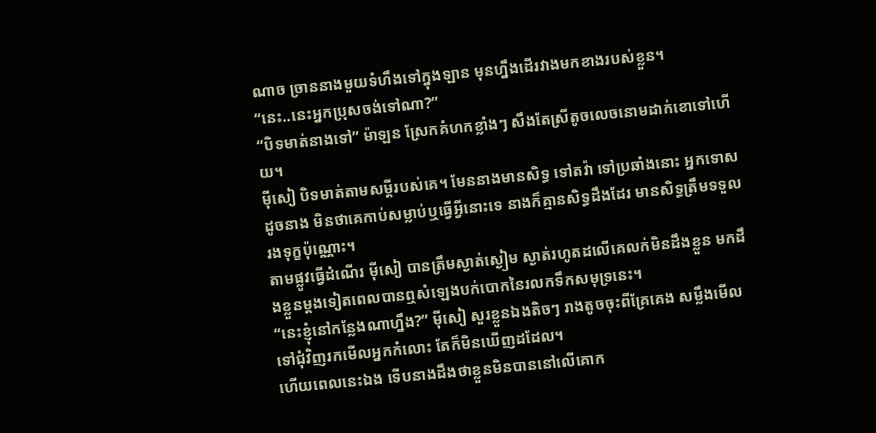ណាច ច្រាននាងមួយទំហឹងទៅក្នុងឡាន មុនហ្នឹងដើរវាងមកខាងរបស់ខ្លួន។
“នេះ..នេះអ្នកប្រុសចង់ទៅណា?”
“បិទមាត់នាងទៅ” ម៉ាឡន ស្រែកគំហកខ្លាំងៗ សឹងតែស្រីតូចលេចនោមដាក់ខោទៅហើយ។
ម៉ីសៀ បិទមាត់តាមសម្ដីរបស់គេ។ មែននាងមានសិទ្ធ ទៅតវ៉ា ទៅប្រឆាំងនោះ អ្នកទោសដូចនាង មិនថាគេកាប់សម្លាប់ឬធ្វើអ្វីនោះទេ នាងក៏គ្មានសិទ្ធដឹងដែរ មានសិទ្ធត្រឹមទទួលរងទុក្ខប៉ុណ្ណោះ។
តាមផ្លូវធ្វើដំណើរ ម៉ីសៀ បានត្រឹមស្ងាត់ស្ងៀម ស្ងាត់រហូតដលើគេលក់មិនដឹងខ្លួន មកដឹងខ្លួនម្ដងទៀតពេលបានឮសំឡេងបក់បោកនៃរលកទឹកសមុទ្រនេះ។
“នេះខ្ញុំនៅកន្លែងណាហ្នឹង?” ម៉ីសៀ សួរខ្លួនឯងតិចៗ រាងតូចចុះពីគ្រែគេង សម្លឹងមើលទៅជុំវិញរកមើលអ្នកកំលោះ តែក៏មិនឃើញដដែល។
ហើយពេលនេះឯង ទើបនាងដឹងថាខ្លួនមិនបាននៅលើគោក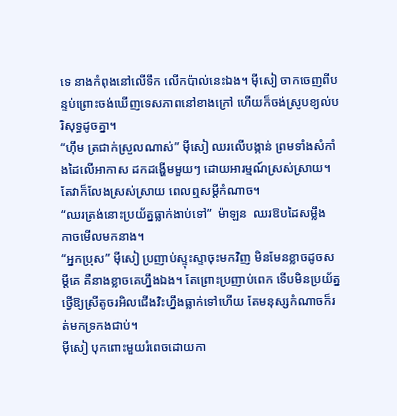ទេ នាងកំពុងនៅលើទឹក លើកប៉ាល់នេះឯង។ ម៉ីសៀ ចាកចេញពីបន្ទប់ព្រោះចង់ឃើញទេសភាពនៅខាងក្រៅ ហើយក៏ចង់ស្រូបខ្យល់បរិសុទ្ធដូចគ្នា។
“ហ៊ឹម ត្រជាក់ស្រួលណាស់” ម៉ីសៀ ឈរលើបង្កាន់ ព្រមទាំងសំកាំងដៃលើអាកាស ដកដង្ហើមមួយៗ ដោយអារម្មណ៍ស្រស់ស្រាយ។ តែវាក៏លែងស្រស់ស្រាយ ពេលឮសម្ដីកំណាច។
“ឈរត្រង់នោះប្រយ័ត្នធ្លាក់ងាប់ទៅ”  ម៉ាឡន  ឈរឱបដៃសម្លឹង
កាចមើលមកនាង។
“អ្នកប្រុស” ម៉ីសៀ ប្រញាប់ស្ទុះស្ទាចុះមកវិញ មិនមែនខ្លាចដូចសម្ដីគេ គឺនាងខ្លាចគេហ្នឹងឯង។ តែព្រោះប្រញាប់ពេក ទើបមិនប្រយ័ត្នថ្វើឱ្យស្រីតូចរអិលជើងវិះហ្នឹងធ្លាក់ទៅហើយ តែមនុស្សកំណាចក៏រត់មកទ្រកងជាប់។
ម៉ីសៀ បុកពោះមួយរំពេចដោយកា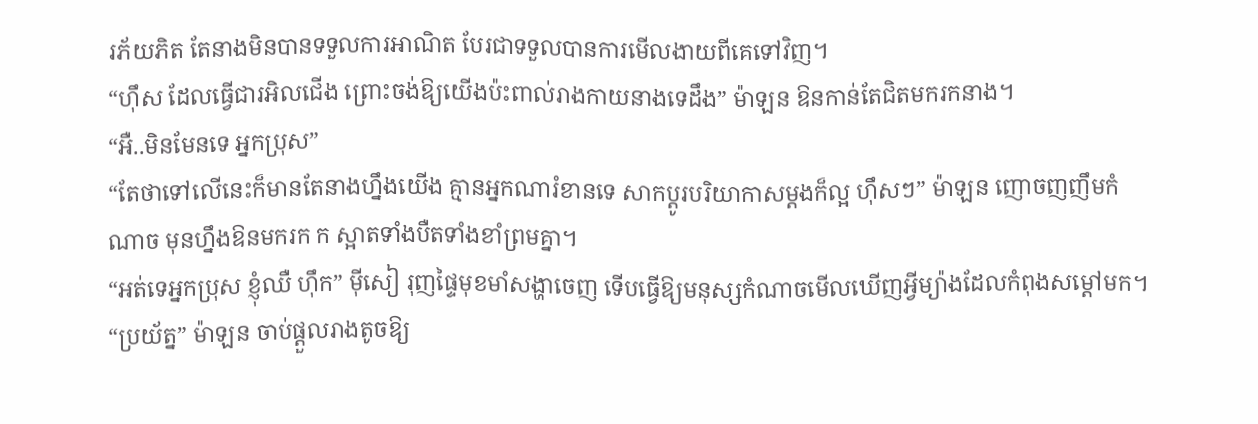រភ័យភិត តែនាងមិនបានទទួលការអាណិត បែរជាទទួលបានការមើលងាយពីគេទៅវិញ។
“ហ៊ឹស ដែលធ្វើជារអិលជើង ព្រោះចង់ឱ្យយើងប៉ះពាល់រាងកាយនាងទេដឹង” ម៉ាឡន ឱនកាន់តែជិតមករកនាង។
“អឺ..មិនមែនទេ អ្នកប្រុស”
“តែថាទៅលើនេះក៏មានតែនាងហ្នឹងយើង គ្មានអ្នកណារំខានទេ សាកប្ដូរបរិយាកាសម្ដងក៏ល្អ ហ៊ឹសៗ” ម៉ាឡន ញោចញញឹមកំណាច មុនហ្នឹងឱនមករក ក ស្អាតទាំងបឺតទាំងខាំព្រមគ្នា។
“អត់ទេអ្នកប្រុស ខ្ញុំឈឺ ហ៊ឹក” ម៉ីសៀ រុញផ្ទៃមុខមាំសង្ហាចេញ ទើបធ្វើឱ្យមនុស្សកំណាចមើលឃើញអ្វីម្យ៉ាងដែលកំពុងសម្ដៅមក។
“ប្រយ័ត្ន” ម៉ាឡន ចាប់ផ្ដួលរាងតូចឱ្យ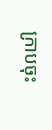ក្រាបចុះ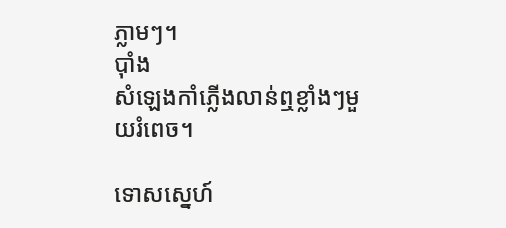ភ្លាមៗ។
ប៉ាំង
សំឡេងកាំភ្លើងលាន់ឮខ្លាំងៗមួយរំពេច។

ទោសស្នេហ៍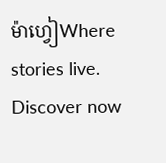ម៉ាហ្វៀWhere stories live. Discover now